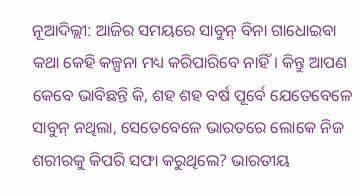ନୂଆଦିଲ୍ଲୀ: ଆଜିର ସମୟରେ ସାବୁନ୍ ବିନା ଗାଧୋଇବା କଥା କେହି କଳ୍ପନା ମଧ୍ୟ କରିପାରିବେ ନାହିଁ। କିନ୍ତୁ ଆପଣ କେବେ ଭାବିଛନ୍ତି କି, ଶହ ଶହ ବର୍ଷ ପୂର୍ବେ ଯେତେବେଳେ ସାବୁନ୍ ନଥିଲା, ସେତେବେଳେ ଭାରତରେ ଲୋକେ ନିଜ ଶରୀରକୁ କିପରି ସଫା କରୁଥିଲେ? ଭାରତୀୟ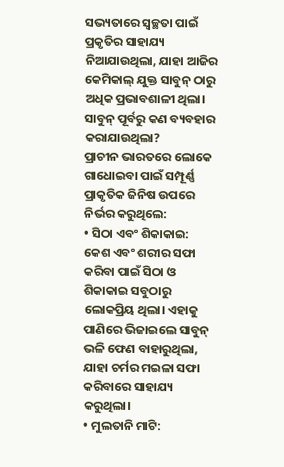ସଭ୍ୟତାରେ ସ୍ୱଚ୍ଛତା ପାଇଁ ପ୍ରକୃତିର ସାହାଯ୍ୟ ନିଆଯାଉଥିଲା, ଯାହା ଆଜିର କେମିକାଲ୍ ଯୁକ୍ତ ସାବୁନ୍ ଠାରୁ ଅଧିକ ପ୍ରଭାବଶାଳୀ ଥିଲା।
ସାବୁନ୍ ପୂର୍ବରୁ କଣ ବ୍ୟବହାର କରାଯାଉଥିଲା?
ପ୍ରାଚୀନ ଭାରତରେ ଲୋକେ ଗାଧୋଇବା ପାଇଁ ସମ୍ପୂର୍ଣ୍ଣ ପ୍ରାକୃତିକ ଜିନିଷ ଉପରେ ନିର୍ଭର କରୁଥିଲେ:
• ସିଠା ଏବଂ ଶିକାକାଇ: କେଶ ଏବଂ ଶରୀର ସଫା କରିବା ପାଇଁ ସିଠା ଓ ଶିକାକାଇ ସବୁଠାରୁ ଲୋକପ୍ରିୟ ଥିଲା। ଏହାକୁ ପାଣିରେ ଭିଜାଇଲେ ସାବୁନ୍ ଭଳି ଫେଣ ବାହାରୁଥିଲା, ଯାହା ଚର୍ମର ମଇଳା ସଫା କରିବାରେ ସାହାଯ୍ୟ କରୁଥିଲା।
• ମୁଲତାନି ମାଟି: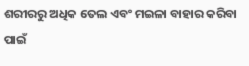ଶରୀରରୁ ଅଧିକ ତେଲ ଏବଂ ମଇଳା ବାହାର କରିବା ପାଇଁ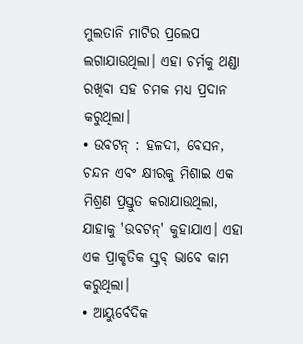ମୁଲତାନି ମାଟିର ପ୍ରଲେପ ଲଗାଯାଉଥିଲା। ଏହା ଚର୍ମକୁ ଥଣ୍ଡା ରଖିବା ସହ ଚମକ ମଧ୍ୟ ପ୍ରଦାନ କରୁଥିଲା।
• ଉବଟନ୍ : ହଳଦୀ, ବେସନ, ଚନ୍ଦନ ଏବଂ କ୍ଷୀରକୁ ମିଶାଇ ଏକ ମିଶ୍ରଣ ପ୍ରସ୍ତୁତ କରାଯାଉଥିଲା, ଯାହାକୁ 'ଉବଟନ୍' କୁହାଯାଏ। ଏହା ଏକ ପ୍ରାକୃତିକ ସ୍କ୍ରବ୍ ଭାବେ କାମ କରୁଥିଲା।
• ଆୟୁର୍ବେଦିକ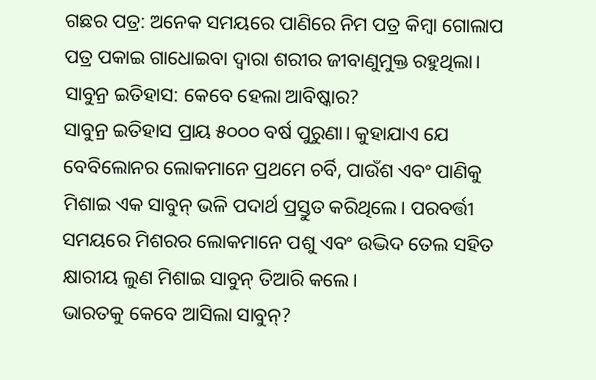ଗଛର ପତ୍ର: ଅନେକ ସମୟରେ ପାଣିରେ ନିମ ପତ୍ର କିମ୍ବା ଗୋଲାପ ପତ୍ର ପକାଇ ଗାଧୋଇବା ଦ୍ୱାରା ଶରୀର ଜୀବାଣୁମୁକ୍ତ ରହୁଥିଲା।
ସାବୁନ୍ର ଇତିହାସ: କେବେ ହେଲା ଆବିଷ୍କାର?
ସାବୁନ୍ର ଇତିହାସ ପ୍ରାୟ ୫୦୦୦ ବର୍ଷ ପୁରୁଣା। କୁହାଯାଏ ଯେ ବେବିଲୋନର ଲୋକମାନେ ପ୍ରଥମେ ଚର୍ବି, ପାଉଁଶ ଏବଂ ପାଣିକୁ ମିଶାଇ ଏକ ସାବୁନ୍ ଭଳି ପଦାର୍ଥ ପ୍ରସ୍ତୁତ କରିଥିଲେ। ପରବର୍ତ୍ତୀ ସମୟରେ ମିଶରର ଲୋକମାନେ ପଶୁ ଏବଂ ଉଦ୍ଭିଦ ତେଲ ସହିତ କ୍ଷାରୀୟ ଲୁଣ ମିଶାଇ ସାବୁନ୍ ତିଆରି କଲେ।
ଭାରତକୁ କେବେ ଆସିଲା ସାବୁନ୍?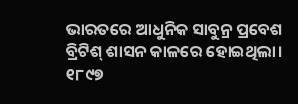ଭାରତରେ ଆଧୁନିକ ସାବୁନ୍ର ପ୍ରବେଶ ବ୍ରିଟିଶ୍ ଶାସନ କାଳରେ ହୋଇଥିଲା। ୧୮୯୭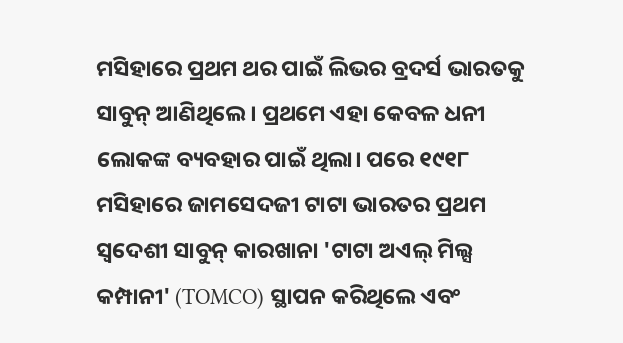ମସିହାରେ ପ୍ରଥମ ଥର ପାଇଁ ଲିଭର ବ୍ରଦର୍ସ ଭାରତକୁ ସାବୁନ୍ ଆଣିଥିଲେ। ପ୍ରଥମେ ଏହା କେବଳ ଧନୀ ଲୋକଙ୍କ ବ୍ୟବହାର ପାଇଁ ଥିଲା। ପରେ ୧୯୧୮ ମସିହାରେ ଜାମସେଦଜୀ ଟାଟା ଭାରତର ପ୍ରଥମ ସ୍ୱଦେଶୀ ସାବୁନ୍ କାରଖାନା 'ଟାଟା ଅଏଲ୍ ମିଲ୍ସ କମ୍ପାନୀ' (TOMCO) ସ୍ଥାପନ କରିଥିଲେ ଏବଂ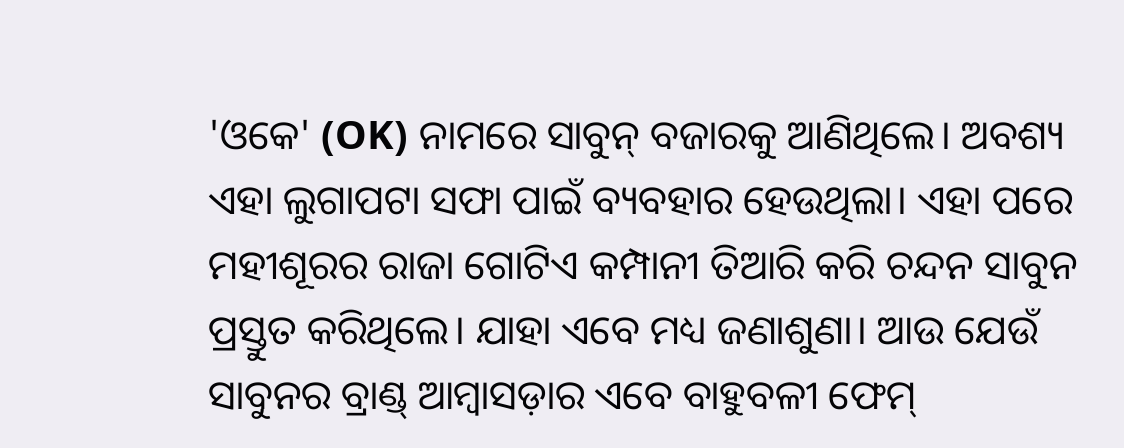'ଓକେ' (OK) ନାମରେ ସାବୁନ୍ ବଜାରକୁ ଆଣିଥିଲେ। ଅବଶ୍ୟ ଏହା ଲୁଗାପଟା ସଫା ପାଇଁ ବ୍ୟବହାର ହେଉଥିଲା। ଏହା ପରେ ମହୀଶୂରର ରାଜା ଗୋଟିଏ କମ୍ପାନୀ ତିଆରି କରି ଚନ୍ଦନ ସାବୁନ ପ୍ରସ୍ତୁତ କରିଥିଲେ। ଯାହା ଏବେ ମଧ୍ୟ ଜଣାଶୁଣା। ଆଉ ଯେଉଁ ସାବୁନର ବ୍ରାଣ୍ଡ୍ ଆମ୍ବାସଡ଼ାର ଏବେ ବାହୁବଳୀ ଫେମ୍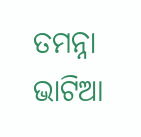ତମନ୍ନା ଭାଟିଆ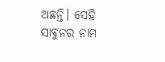ଅଛନ୍ତି। ସେହି ସାବୁନର ନାମ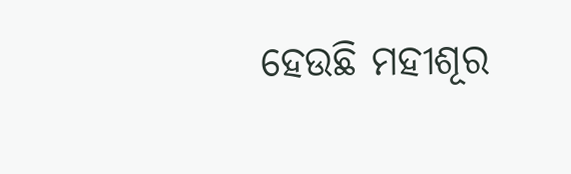ହେଉଛି ମହୀଶୂର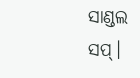ସାଣ୍ଡଲ ସପ୍।